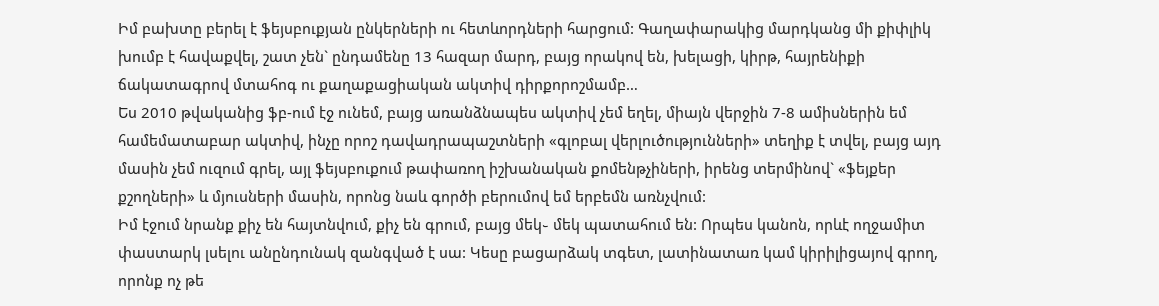Իմ բախտը բերել է ֆեյսբուքյան ընկերների ու հետևորդների հարցում: Գաղափարակից մարդկանց մի քիփլիկ խումբ է հավաքվել, շատ չեն` ընդամենը 13 հազար մարդ, բայց որակով են, խելացի, կիրթ, հայրենիքի ճակատագրով մտահոգ ու քաղաքացիական ակտիվ դիրքորոշմամբ…
Ես 2010 թվականից ֆբ-ում էջ ունեմ, բայց առանձնապես ակտիվ չեմ եղել, միայն վերջին 7-8 ամիսներին եմ համեմատաբար ակտիվ, ինչը որոշ դավադրապաշտների «գլոբալ վերլուծությունների» տեղիք է տվել, բայց այդ մասին չեմ ուզում գրել, այլ ֆեյսբուքում թափառող իշխանական քոմենթչիների, իրենց տերմինով` «ֆեյքեր քշողների» և մյուսների մասին, որոնց նաև գործի բերումով եմ երբեմն առնչվում:
Իմ էջում նրանք քիչ են հայտնվում, քիչ են գրում, բայց մեկ֊ մեկ պատահում են: Որպես կանոն, որևէ ողջամիտ փաստարկ լսելու անընդունակ զանգված է սա: Կեսը բացարձակ տգետ, լատինատառ կամ կիրիլիցայով գրող, որոնք ոչ թե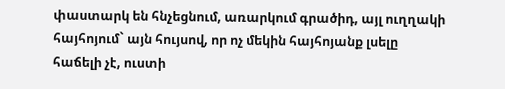փաստարկ են հնչեցնում, առարկում գրածիդ, այլ ուղղակի հայհոյում` այն հույսով, որ ոչ մեկին հայհոյանք լսելը հաճելի չէ, ուստի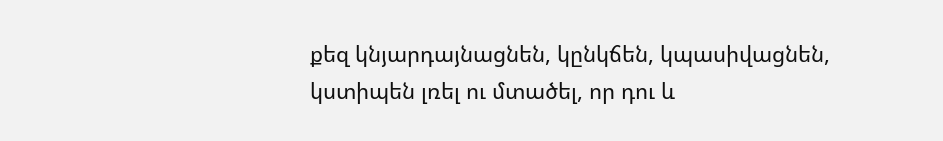քեզ կնյարդայնացնեն, կընկճեն, կպասիվացնեն, կստիպեն լռել ու մտածել, որ դու և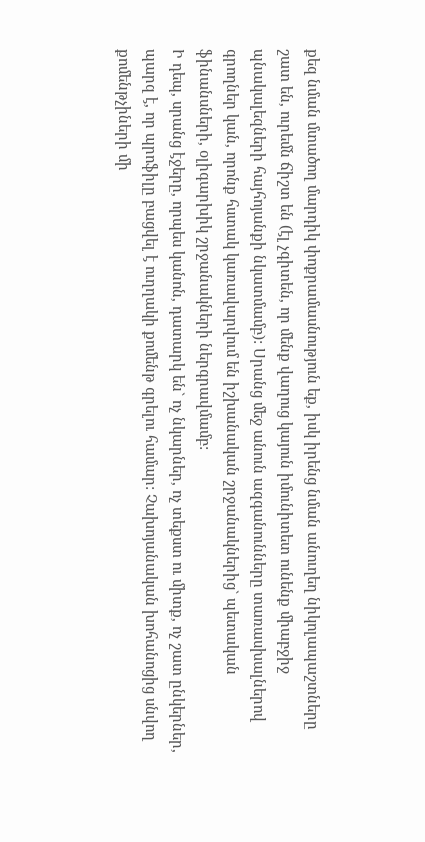քեզ նման մտածող մարդիկ փոքրամասնություն եք, իսկ իրենց նման անուղեղ նիկոլապաշտները շատ են, ուրեմն ճիշտ են (էլ չգիտեն, որ մենք վաղուց կայուն իմունիտետ ունենք միաբջիջ պնակալեզների հայհոյանքի նկատմամբ): Սրանց մեջ անուն ազգանունները տառասխալներով գրողներ կան, որոնք հստակ կառավարվում են իշխանական շրջանակներից` պետական ֆինանսների, օլիգարխիկ շրջանակների ներգրավմամբ:
Ի դեպ, սրանց էջերը, որպես կանոն, դատարկ են` ոչ նկարներ, ոչ տեքստ ու միտք, ոչ շատ ընկերներ, պարզ է, որ պրոֆիլը բացվել է ուղղակի քոմենթ գրելու համար: Չախոյանական խոհանոցից սնվող քոմենթչիների մի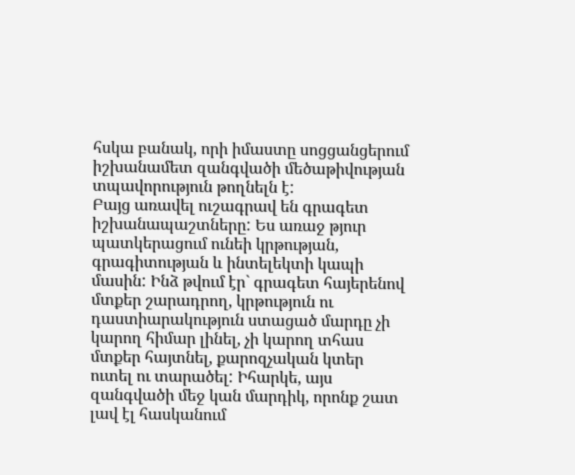հսկա բանակ, որի իմաստը սոցցանցերում իշխանամետ զանգվածի մեծաթիվության տպավորություն թողնելն է:
Բայց առավել ուշագրավ են գրագետ իշխանապաշտները: Ես առաջ թյուր պատկերացում ունեի կրթության, գրագիտության և ինտելեկտի կապի մասին: Ինձ թվում էր` գրագետ հայերենով մտքեր շարադրող, կրթություն ու դաստիարակություն ստացած մարդը չի կարող հիմար լինել, չի կարող տհաս մտքեր հայտնել, քարոզչական կտեր ուտել ու տարածել: Իհարկե, այս զանգվածի մեջ կան մարդիկ, որոնք շատ լավ էլ հասկանում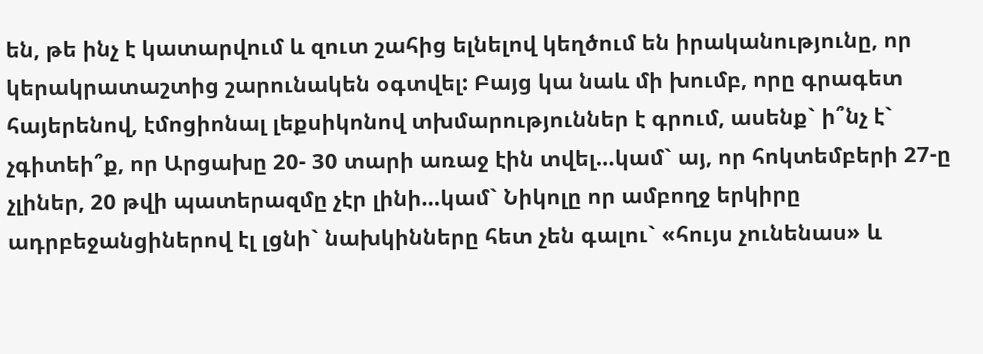են, թե ինչ է կատարվում և զուտ շահից ելնելով կեղծում են իրականությունը, որ կերակրատաշտից շարունակեն օգտվել: Բայց կա նաև մի խումբ, որը գրագետ հայերենով, էմոցիոնալ լեքսիկոնով տխմարություններ է գրում, ասենք` ի՞նչ է` չգիտեի՞ք, որ Արցախը 20- 30 տարի առաջ էին տվել…կամ` այ, որ հոկտեմբերի 27-ը չլիներ, 20 թվի պատերազմը չէր լինի…կամ` Նիկոլը որ ամբողջ երկիրը ադրբեջանցիներով էլ լցնի` նախկինները հետ չեն գալու` «հույս չունենաս» և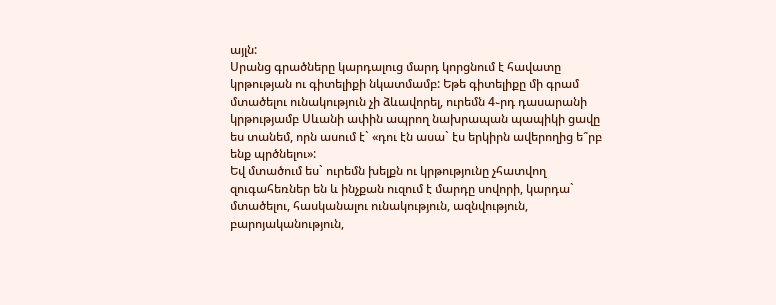այլն:
Սրանց գրածները կարդալուց մարդ կորցնում է հավատը կրթության ու գիտելիքի նկատմամբ: Եթե գիտելիքը մի գրամ մտածելու ունակություն չի ձևավորել, ուրեմն 4֊րդ դասարանի կրթությամբ Սևանի ափին ապրող նախրապան պապիկի ցավը ես տանեմ, որն ասում է` «դու էն ասա` էս երկիրն ավերողից ե՞րբ ենք պրծնելու»:
Եվ մտածում ես` ուրեմն խելքն ու կրթությունը չհատվող զուգահեռներ են և ինչքան ուզում է մարդը սովորի, կարդա` մտածելու, հասկանալու ունակություն, ազնվություն, բարոյականություն,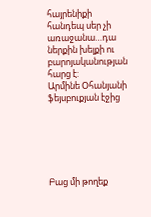հայրենիքի հանդեպ սեր չի առաջանա…դա ներքին խելքի ու բարոյականության հարց է:
Արմինե Օհանյանի ֆեյսբուքյան էջից






Բաց մի թողեք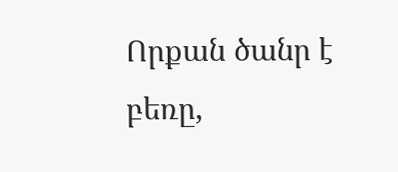Որքան ծանր է բեռը,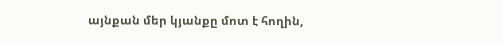այնքան մեր կյանքը մոտ է հողին,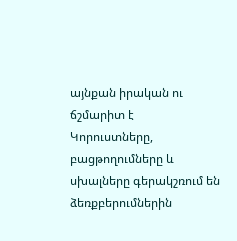այնքան իրական ու ճշմարիտ է
Կորուստները, բացթողումները և սխալները գերակշռում են ձեռքբերումներին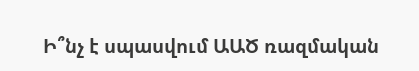Ի՞նչ է սպասվում ԱԱԾ ռազմական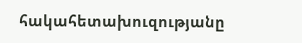հակահետախուզությանը